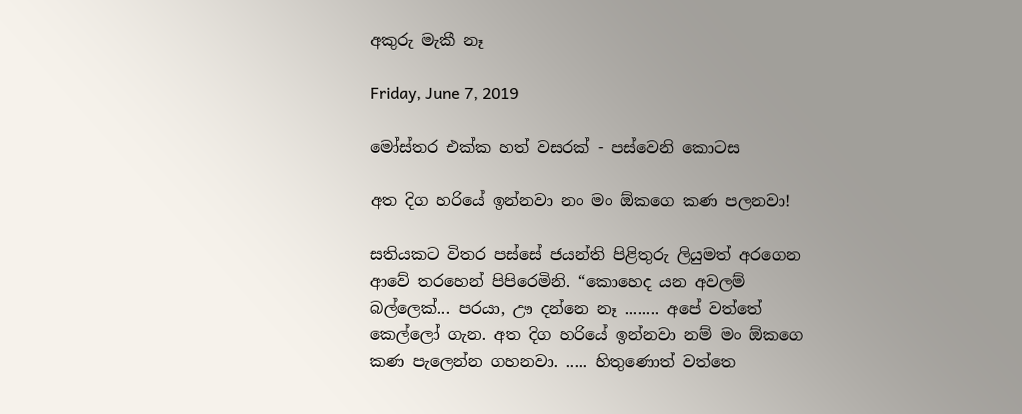අකුරු මැකී නෑ

Friday, June 7, 2019

මෝස්‌තර එක්ක හත් වසරක් - පස්වෙනි කොටස

අත දිග හරියේ ඉන්නවා නං මං ඕකගෙ කණ පලනවා!

සතියකට විතර පස්සේ ජයන්ති පිළිතුරු ලියුමත් අරගෙන ආවේ තරහෙන් පිපිරෙමිනි. “කොහෙද යන අවලම් බල්ලෙක්... පරයා, ඌ දන්නෙ නෑ ........ අපේ වත්තේ කෙල්ලෝ ගැන. අත දිග හරියේ ඉන්නවා නම් මං ඕකගෙ කණ පැලෙන්න ගහනවා. ..... හිතුණොත් වත්තෙ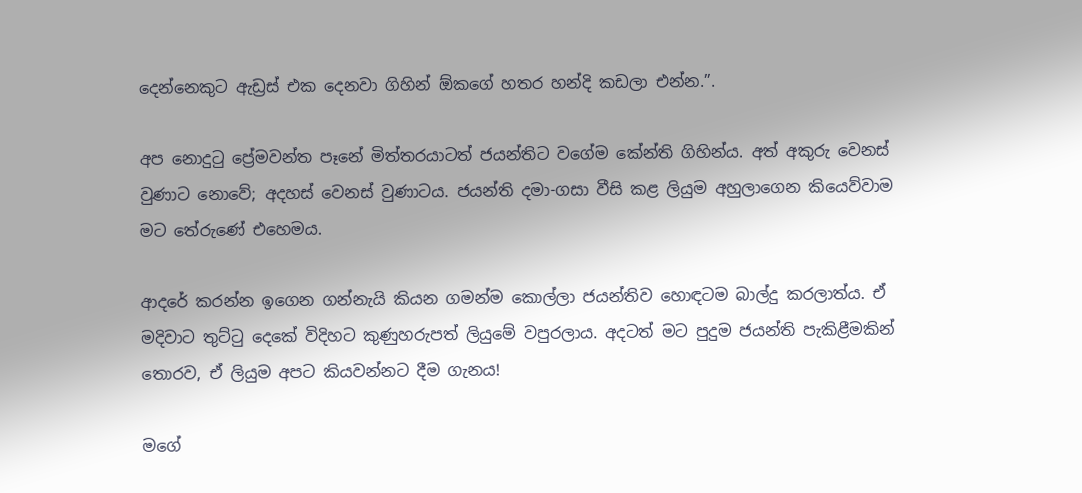දෙන්නෙකුට ඇඩ්‍රස් එක දෙනවා ගිහින් ඕකගේ හතර හන්දි කඩලා එන්න.”.

අප නොදුටු ප්‍රේමවන්ත පෑනේ මිත්තරයාටත් ජයන්තිට වගේම කේන්ති ගිහින්ය. අත් අකුරු වෙනස් වුණාට නොවේ; අදහස් වෙනස් වුණාටය. ජයන්ති දමා-ගසා වීසි කළ ලියුම අහුලාගෙන කියෙව්වාම මට තේරුණේ එහෙමය.

ආදරේ කරන්න ඉගෙන ගන්නැයි කියන ගමන්ම කොල්ලා ජයන්තිව හොඳටම බාල්දු කරලාත්ය. ඒ මදිවාට තුට්ටු දෙකේ විදිහට කුණුහරුපත් ලියුමේ වපුරලාය. අදටත් මට පුදුම ජයන්ති පැකිළීමකින් තොරව, ඒ ලියුම අපට කියවන්නට දීම ගැනය!

මගේ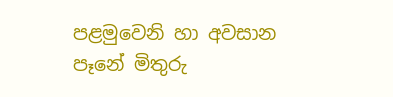පළමුවෙනි හා අවසාන පෑනේ මිතුරු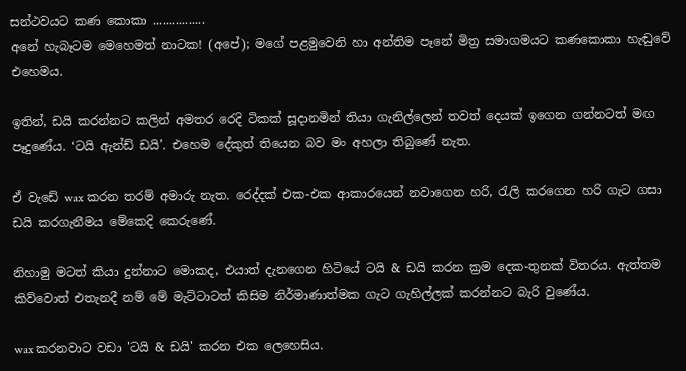සන්ථවයට කණ කොකා ................
අනේ හැබෑටම මෙහෙමත් නාටක! (අපේ); මගේ පළමුවෙනි හා අන්තිම පෑනේ මිත්‍ර සමාගමයට කණකොකා හැඬුවේ එහෙමය.

ඉතින්, ඩයි කරන්නට කලින් අමතර රෙදි ටිකක් සූදානමින් තියා ගැනිල්ලෙන් තවත් දෙයක් ඉගෙන ගන්නටත් මඟ පෑදුණේය. ‘ටයි ඇන්ඩ් ඩයි’. එහෙම දේකුත් තියෙන බව මං අහලා තිබුණේ නැත.

ඒ වැඩේ wax කරන තරම් අමාරු නැත. රෙද්දක් එක-එක ආකාරයෙන් නවාගෙන හරි, රැලි කරගෙන හරි ගැට ගසා ඩයි කරගැනීමය මේකෙදි කෙරුණේ.

නිහාමු මටත් කියා දුන්නාට මොකද, එයාත් දැනගෙන හිටියේ ටයි & ඩයි කරන ක්‍රම දෙක-තුනක් විතරය. ඇත්තම කිව්වොත් එතැනදී නම් මේ මැට්ටාටත් කිසිම නිර්මාණාත්මක ගැට ගැහිල්ලක් කරන්නට බැරි වුණේය.

wax කරනවාට වඩා 'ටයි & ඩයි' කරන එක ලෙහෙසිය.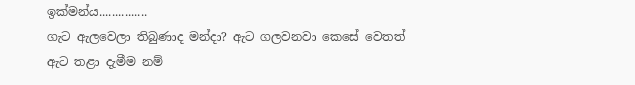ඉක්මන්ය...............
ගැට ඇලවෙලා තිබුණාද මන්දා? ඇට ගලවනවා කෙසේ වෙතත් ඇට තළා දැමීම නම්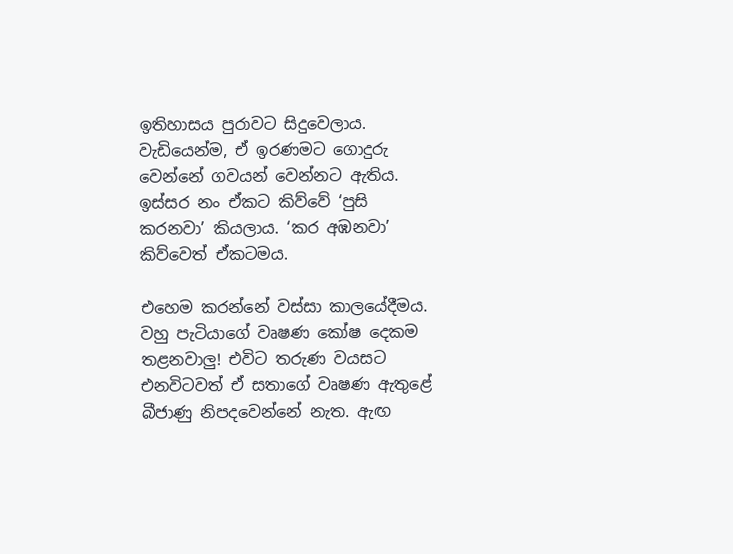ඉතිහාසය පුරාවට සිදුවෙලාය. වැඩියෙන්ම, ඒ ඉරණමට ගොදුරු වෙන්නේ ගවයන් වෙන්නට ඇතිය. ඉස්සර නං ඒකට කිව්වේ ‘පුසි කරනවා’ කියලාය. ‘කර අඹනවා’ කිව්වෙත් ඒකටමය.

එහෙම කරන්නේ වස්සා කාලයේදීමය. වහු පැටියාගේ වෘෂණ කෝෂ දෙකම තළනවාලු! එවිට තරුණ වයසට එනවිටවත් ඒ සතාගේ වෘෂණ ඇතුළේ බීජාණු නිපදවෙන්නේ නැත. ඇඟ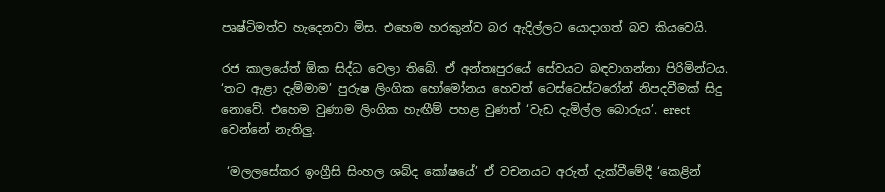පෘෂ්ටිමත්ව හැදෙනවා මිස. එහෙම හරකුන්ව බර ඇදිල්ලට යොදාගත් බව කියවෙයි.

රජ කාලයේත් ඕක සිද්ධ වෙලා තිබේ. ඒ අන්තඃපුරයේ සේවයට බඳවාගන්නා පිරිමින්ටය. ‘තට ඇළා දැම්මාම’ පුරුෂ ලිංගික හෝමෝනය හෙවත් ටෙස්ටෙස්ටරෝන් නිපදවීමක් සිදු නොවේ. එහෙම වුණාම ලිංගික හැඟීම් පහළ වුණත් ‘වැඩ දැමිල්ල බොරුය’. erect වෙන්නේ නැතිලු.

 ‘මලලසේකර ඉංග්‍රීසි සිංහල ශබ්ද කෝෂයේ’ ඒ වචනයට අරුත් දැක්වීමේදී ‘කෙළින්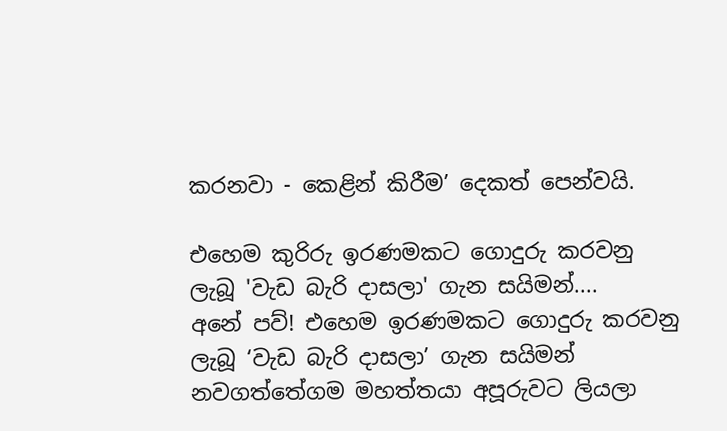කරනවා - කෙළින් කිරීම’ දෙකත් පෙන්වයි.

එහෙම කුරිරු ඉරණමකට ගොදුරු කරවනු ලැබූ 'වැඩ බැරි දාසලා' ගැන සයිමන්....
අනේ පව්! එහෙම ඉරණමකට ගොදුරු කරවනු ලැබූ ‘වැඩ බැරි දාසලා’ ගැන සයිමන් නවගත්තේගම මහත්තයා අපූරුවට ලියලා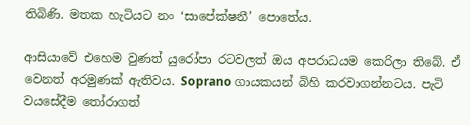තිබිණි. මතක හැටියට නං ‘සාපේක්ෂනී’ පොතේය.

ආසියාවේ එහෙම වුණත් යුරෝපා රටවලත් ඔය අපරාධයම කෙරිලා තිබේ. ඒ වෙනත් අරමුණක් ඇතිවය. Soprano ගායකයන් බිහි කරවාගන්නටය. පැටි වයසේදීම තෝරාගත්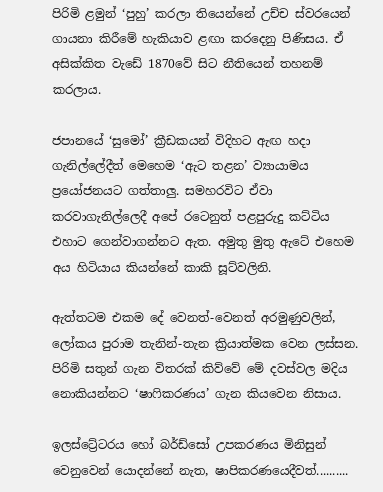පිරිමි ළමුන් ‘පුහු’ කරලා තියෙන්නේ උච්ච ස්වරයෙන් ගායනා කිරීමේ හැකියාව ළඟා කරදෙනු පිණිසය. ඒ අසික්කිත වැඩේ 1870වේ සිට නීතියෙන් තහනම් කරලාය.

ජපානයේ ‘සුමෝ’ ක්‍රීඩකයන් විදිහට ඇඟ හදා ගැනිල්ලේදීත් මෙහෙම ‘ඇට තළන’ ව්‍යායාමය ප්‍රයෝජනයට ගත්තාලු. සමහරවිට ඒවා කරවාගැනිල්ලෙදී අපේ රටෙනුත් පළපුරුදු කට්ටිය එහාට ගෙන්වාගන්නට ඇත. අමුතු මුතු ඇටේ එහෙම අය හිටියාය කියන්නේ කාකි සූට්වලිනි.

ඇත්තටම එකම දේ වෙනත්-වෙනත් අරමුණුවලින්, ලෝකය පුරාම තැනින්-තැන ක්‍රියාත්මක වෙන ලස්සන. පිරිමි සතුන් ගැන විතරක් කිව්වේ මේ දවස්වල මදිය නොකියන්නට ‘ෂාෆිකරණය’ ගැන කියවෙන නිසාය.

ඉලස්ට්‍රේටරය හෝ බර්ඩ්සෝ උපකරණය මිනිසුන් වෙනුවෙන් යොදන්නේ නැත, ෂාපිකරණයෙදීවත්..........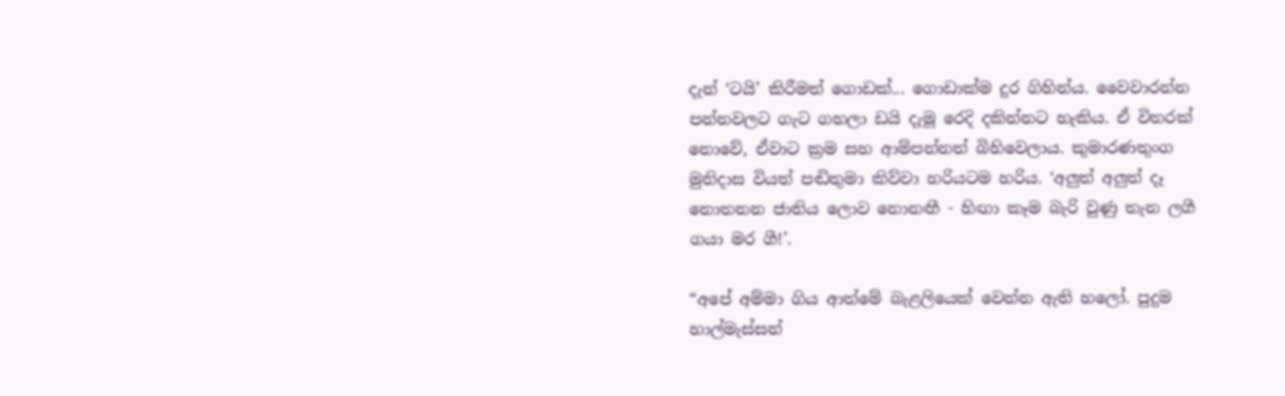දැන් ‘ටයි’ කිරීමත් ගොඩක්... ගොඩාක්ම දුර ගිහින්ය. වෛවාරන්න පන්නවලට ගැට ගහලා ඩයි දැමූ රෙදි දකින්නට හැකිය. ඒ විතරක් නොවේ, ඒවාට ක්‍රම සහ ආම්පන්නත් බිහිවෙලාය. කුමාරණතුංග මුනිදාස වියත් පඬිතුමා කිව්වා හරියටම හරිය. ‘අලුත් අලුත් දෑ නොතනන ජාතිය ලොව නොනඟී - හිඟා කෑම බැරි වුණු තැන ලගී ගයා මර ගී!’.

“අපේ අම්මා ගිය ආත්මේ බැළලියෙක් වෙන්න ඇති හලෝ. පුදුම හාල්මැස්සන්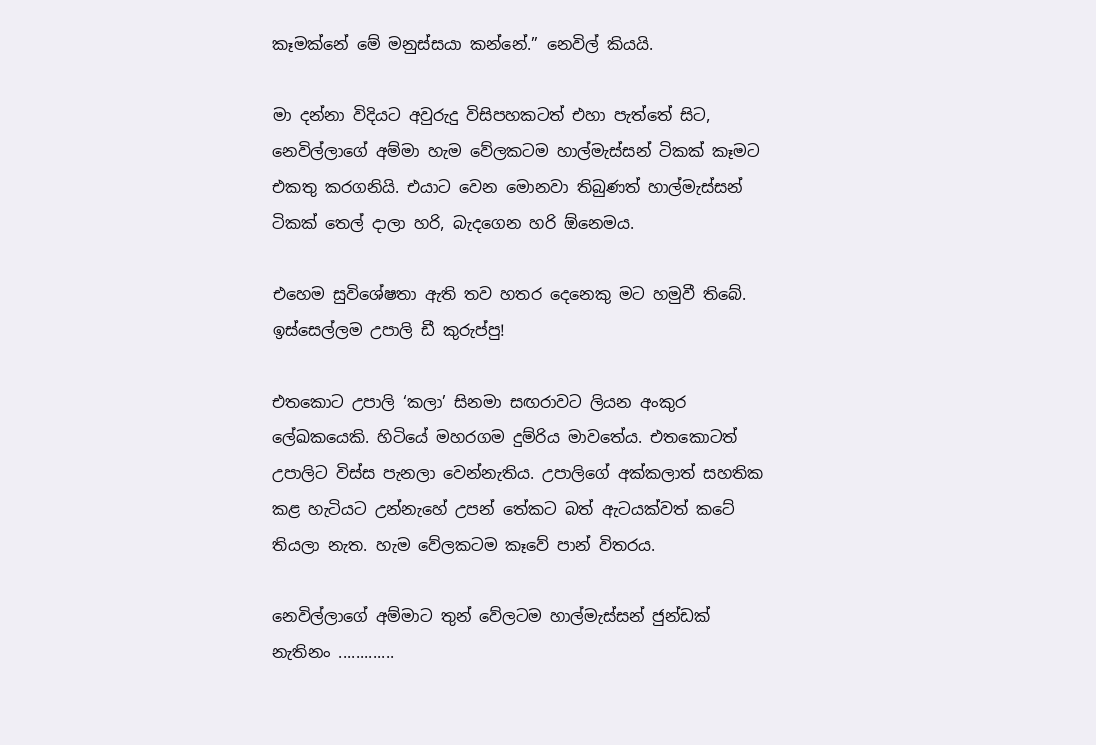කෑමක්නේ මේ මනුස්සයා කන්නේ.” නෙවිල් කියයි.

මා දන්නා විදියට අවුරුදු විසිපහකටත් එහා පැත්තේ සිට, නෙවිල්ලාගේ අම්මා හැම වේලකටම හාල්මැස්සන් ටිකක් කෑමට එකතු කරගනියි. එයාට වෙන මොනවා තිබුණත් හාල්මැස්සන් ටිකක් තෙල් දාලා හරි, බැදගෙන හරි ඕනෙමය.

එහෙම සුවිශේෂතා ඇති තව හතර දෙනෙකු මට හමුවී තිබේ. ඉස්සෙල්ලම උපාලි ඩී කුරුප්පු!

එතකොට උපාලි ‘කලා’ සිනමා සඟරාවට ලියන අංකුර ලේඛකයෙකි. හිටියේ මහරගම දුම්රිය මාවතේය. එතකොටත් උපාලිට විස්ස පැනලා වෙන්නැතිය. උපාලිගේ අක්කලාත් සහතික කළ හැටියට උන්නැහේ උපන් තේකට බත් ඇටයක්වත් කටේ තියලා නැත. හැම වේලකටම කෑවේ පාන් විතරය.

නෙවිල්ලාගේ අම්මාට තුන් වේලටම හාල්මැස්සන් ජුන්ඩක් නැතිනං .............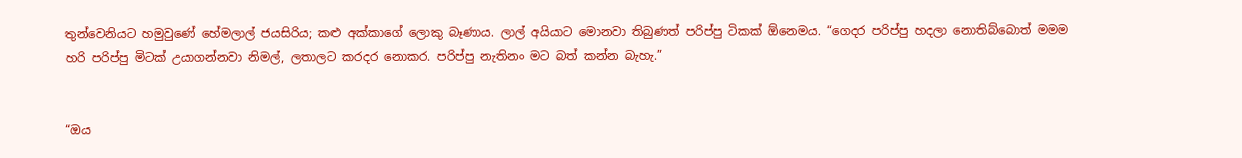තුන්වෙනියට හමුවුණේ හේමලාල් ජයසිරිය; කළු අක්කාගේ ලොකු බෑණාය. ලාල් අයියාට මොනවා තිබුණත් පරිප්පු ටිකක් ඕනෙමය. “ගෙදර පරිප්පු හදලා නොතිබ්බොත් මමම හරි පරිප්පු මිටක් උයාගන්නවා නිමල්, ලතාලට කරදර නොකර. පරිප්පු නැතිනං මට බත් කන්න බැහැ.”


“ඔය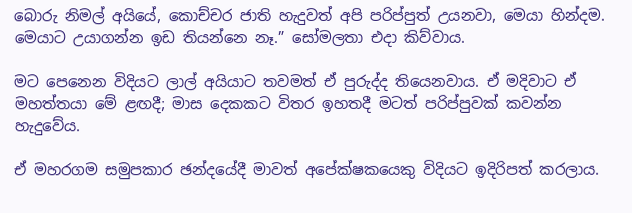බොරු නිමල් අයියේ, කොච්චර ජාති හැදුවත් අපි පරිප්පුත් උයනවා, මෙයා හින්දම. මෙයාට උයාගන්න ඉඩ තියන්නෙ නෑ.” සෝමලතා එදා කිව්වාය.

මට පෙනෙන විදියට ලාල් අයියාට තවමත් ඒ පුරුද්ද තියෙනවාය. ඒ මදිවාට ඒ මහත්තයා මේ ළඟදී; මාස දෙකකට විතර ඉහතදී මටත් පරිප්පුවක් කවන්න හැදුවේය.

ඒ මහරගම සමුපකාර ඡන්දයේදී මාවත් අපේක්ෂකයෙකු විදියට ඉදිරිපත් කරලාය.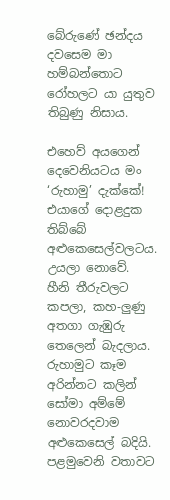බේරුණේ ඡන්දය දවසෙම මා හම්බන්තොට රෝහලට යා යුතුව තිබුණු නිසාය.

එහෙව් අයගෙන් දෙවෙනියටය මං ‘රුහාමු’ දැක්කේ! එයාගේ දොළදුක තිබ්බේ අළුකෙසෙල්වලටය. උයලා නොවේ. හීනි තීරුවලට කපලා, කහ-ලුණු අතගා ගැඹුරු තෙලෙන් බැදලාය. රුහාමුට කෑම අරින්නට කලින් සෝමා අම්මේ නොවරදවාම අළුකෙසෙල් බදියි. පළමුවෙනි වතාවට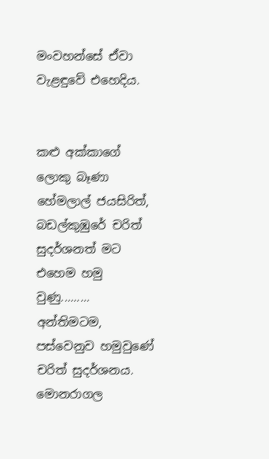මංවහන්සේ ඒවා වැළඳුවේ එහෙදිය.


කළු අක්කාගේ ලොකු බෑණා හේමලාල් ජයසිරිත්, බඩල්කුඹුරේ චරිත් සුදර්ශනත් මට එහෙම හමු වුණු.........
අන්තිමටම, පස්වෙනුව හමුවුණේ චරිත් සුදර්ශනය. මොනරාගල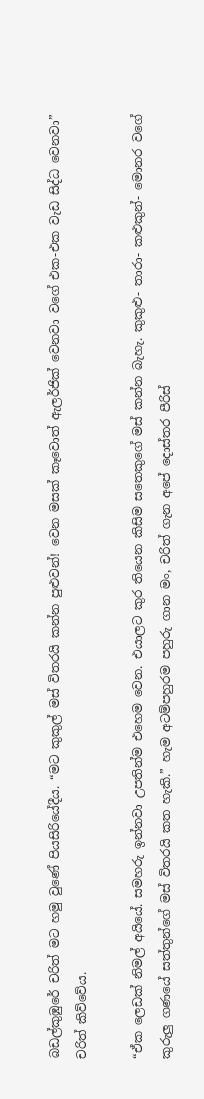බඩල්කුඹුරේ චරිත් මට හමු වුණේ පියසිරියේදීය. “මට කුකුල් මස් විතරයි කන්න පුළුවන්! වෙන මසක් කෑවොත් ඇලර්ජික් වෙනවා වගේ එක-එක වැඩ සිද්ධ වෙනවා” චරිත් කිව්වේය.

“ඒක ලෙඩක් නිමල් අයියේ. සමහරු ඉන්නවා උපතින්ම එහෙම වෙන. එයාලට කුර තියෙන කිසිම සතෙකුගේ මස් කන්න බැහැ. කුකුළු- තාරා- කළුකුන්- මොනර වගේ කුරුලු ගණයේ සත්තුන්ගේ මස් විතරයි කත හැකි.” හැම අටම්පහුරම පහුරු ගාන මං, චරිත් ගැන අපේ දොස්තර පීරිස්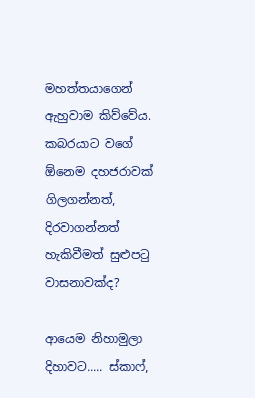මහත්තයාගෙන් ඇහුවාම කිව්වේය. කබරයාට වගේ ඕනෙම දහජරාවක් ගිලගන්නත්, දිරවාගන්නත් හැකිවීමත් සුළුපටු වාසනාවක්ද?

ආයෙම නිහාමුලා දිහාවට..... ස්කාෆ්,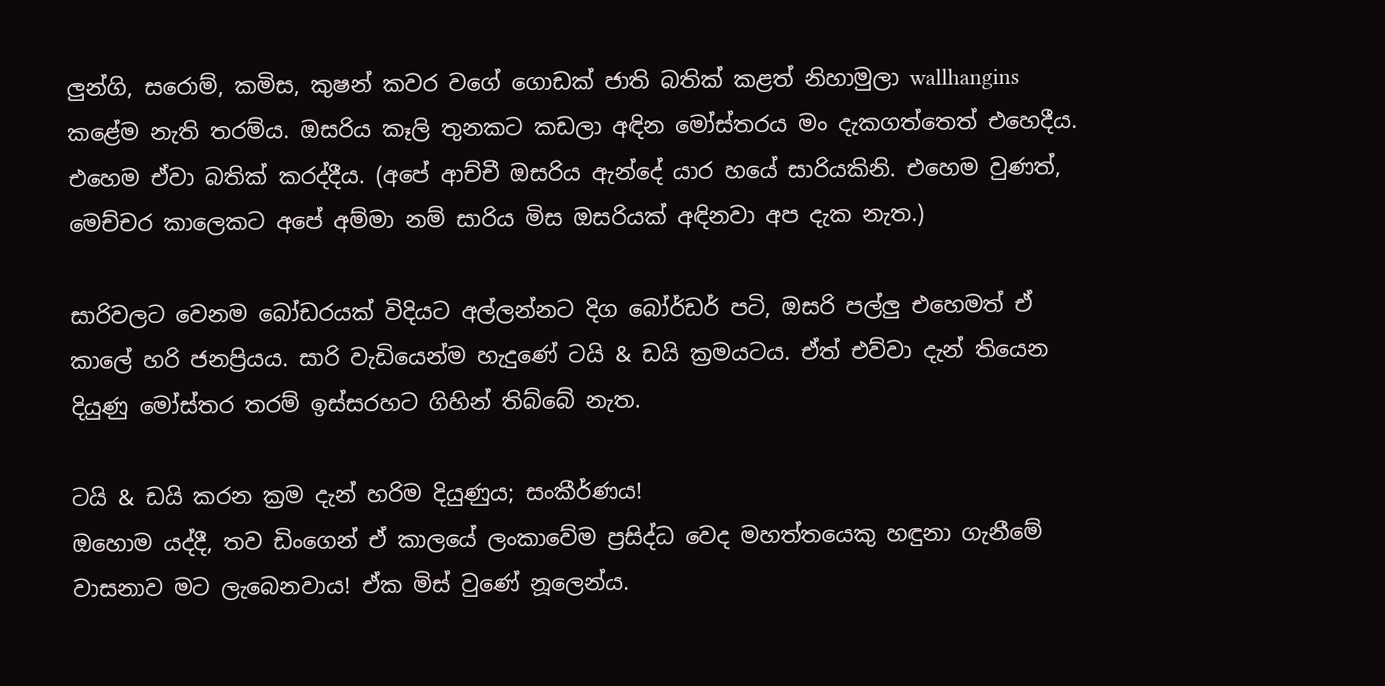ලුන්ගි, සරොම්, කමිස, කුෂන් කවර වගේ ගොඩක් ජාති බතික් කළත් නිහාමුලා wallhangins කළේම නැති තරම්ය. ඔසරිය කෑලි තුනකට කඩලා අඳින මෝස්තරය මං දැකගත්තෙත් එහෙදීය. එහෙම ඒවා බතික් කරද්දීය. (අපේ ආච්චී ඔසරිය ඇන්දේ යාර හයේ සාරියකිනි. එහෙම වුණත්, මෙච්චර කාලෙකට අපේ අම්මා නම් සාරිය මිස ඔසරියක් අඳිනවා අප දැක නැත.)

සාරිවලට වෙනම බෝඩරයක් විදියට අල්ලන්නට දිග බෝර්ඩර් පටි, ඔසරි පල්ලු එහෙමත් ඒ කාලේ හරි ජනප්‍රියය. සාරි වැඩියෙන්ම හැදුණේ ටයි & ඩයි ක්‍රමයටය. ඒත් එව්වා දැන් තියෙන දියුණු මෝස්‌තර තරම් ඉස්සරහට ගිහින් තිබ්බේ නැත.

ටයි & ඩයි කරන ක්‍රම දැන් හරිම දියුණුය; සංකීර්ණය!
ඔහොම යද්දී, තව ඩිංගෙන් ඒ කාලයේ ලංකාවේම ප්‍රසිද්ධ වෙද මහත්තයෙකු හඳුනා ගැනීමේ වාසනාව මට ලැබෙනවාය! ඒක මිස් වුණේ නූලෙන්ය.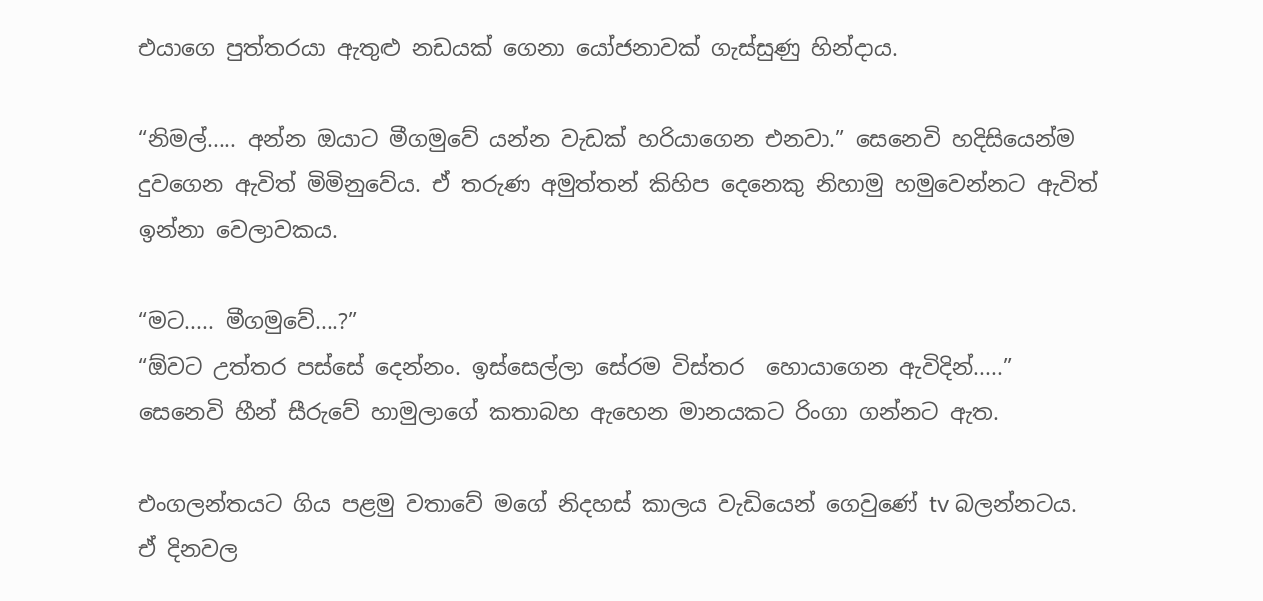එයාගෙ පුත්තරයා ඇතුළු නඩයක් ගෙනා යෝජනාවක් ගැස්සුණු හින්දාය.

“නිමල්..... අන්න ඔයාට මීගමුවේ යන්න වැඩක් හරියාගෙන එනවා.” සෙනෙවි හදිසියෙන්ම දුවගෙන ඇවිත් මිමිනුවේය. ඒ තරුණ අමුත්තන් කිහිප දෙනෙකු නිහාමු හමුවෙන්නට ඇවිත් ඉන්නා වෙලාවකය.

“මට..... මීගමුවේ....?”
“ඕවට උත්තර පස්සේ දෙන්නං. ඉස්සෙල්ලා සේරම විස්තර  හොයාගෙන ඇවිදින්.....” සෙනෙවි හීන් සීරුවේ හාමුලාගේ කතාබහ ඇහෙන මානයකට රිංගා ගන්නට ඇත.

එංගලන්තයට ගිය පළමු වතාවේ මගේ නිදහස් කාලය වැඩියෙන් ගෙවුණේ tv බලන්නටය. ඒ දිනවල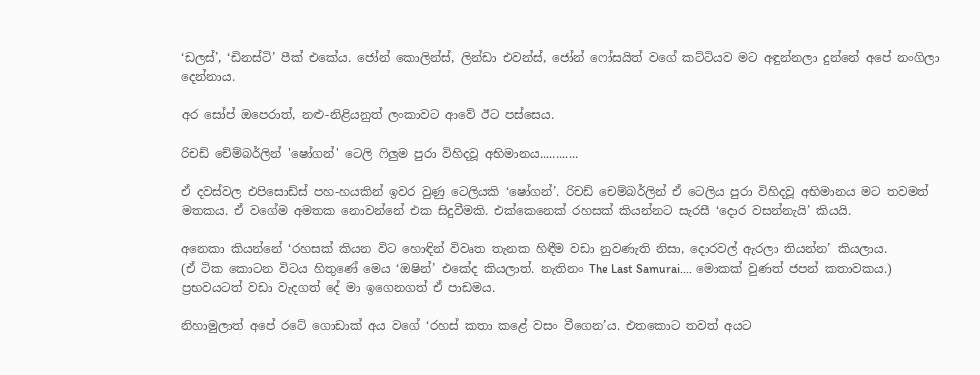‘ඩලස්’, ‘ඩිනස්ටි’ පීක් එකේය. ජෝන් කොලින්ස්, ලින්ඩා එවන්ස්, ජෝන් ෆෝසයිත් වගේ කට්ටියව මට අඳුන්නලා දුන්නේ අපේ නංගිලා දෙන්නාය.

අර සෝප් ඔපෙරාත්, නළු-නිළියනුත් ලංකාවට ආවේ ඊට පස්සෙය.

රිචඩ් චේම්බර්ලින් 'ෂෝගන්' ටෙලි ෆිලුම පුරා විහිදවූ අභිමානය............

ඒ දවස්වල එපිසොඩ්ස් පහ-හයකින් ඉවර වුණු ටෙලියකි ‘ෂෝගන්’. රිචඩ් චෙම්බර්ලින් ඒ ටෙලිය පුරා විහිදවූ අභිමානය මට තවමත් මතකය. ඒ වගේම අමතක නොවන්නේ එක සිදුවීමකි. එක්කෙනෙක් රහසක් කියන්නට සැරසී ‘දොර වසන්නැයි’ කියයි.

අනෙකා කියන්නේ ‘රහසක් කියන විට හොඳින් විවෘත තැනක හිඳීම වඩා නුවණැති නිසා, දොරවල් ඇරලා තියන්න’ කියලාය.
(ඒ ටික කොටන විටය හිතුණේ මෙය ‘ඔෂින්’ එකේද කියලාත්. නැතිනං The Last Samurai.... මොකක් වුණත් ජපන් කතාවකය.) ප්‍රභවයටත් වඩා වැදගත් දේ මා ඉගෙනගත් ඒ පාඩමය.

නිහාමුලාත් අපේ රටේ ගොඩාක් අය වගේ ‘රහස් කතා කළේ වසං වීගෙන’ය. එතකොට තවත් අයට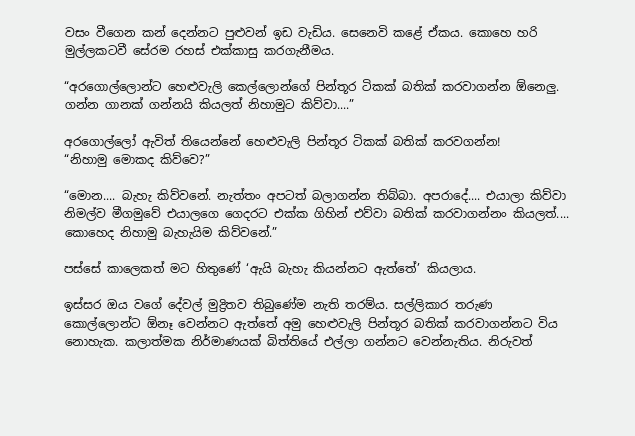වසං වීගෙන කන් දෙන්නට පුළුවන් ඉඩ වැඩිය. සෙනෙවි කළේ ඒකය. කොහෙ හරි මුල්ලකටවී සේරම රහස් එක්කාසු කරගැනීමය.

“අරගොල්ලොන්ට හෙළුවැලි කෙල්ලොන්ගේ පින්තූර ටිකක් බතික් කරවාගන්න ඕනෙලු. ගන්න ගානක් ගන්නයි කියලත් නිහාමුට කිව්වා....”

අරගොල්ලෝ ඇවිත් තියෙන්නේ හෙළුවැලි පින්තූර ටිකක් බතික් කරවගන්න!
“නිහාමු මොකද කිව්වෙ?”

“මොන.... බැහැ කිව්වනේ. නැත්තං අපටත් බලාගන්න තිබ්බා. අපරාදේ.... එයාලා කිව්වා නිමල්ව මීගමුවේ එයාලගෙ ගෙදරට එක්ක ගිහින් එව්වා බතික් කරවාගන්නං කියලත්.... කොහෙද නිහාමු බැහැයිම කිව්වනේ.”

පස්සේ කාලෙකත් මට හිතුණේ ‘ඇයි බැහැ කියන්නට ඇත්තේ’ කියලාය.

ඉස්සර ඔය වගේ දේවල් මුද්‍රිතව තිබුණේම නැති තරම්ය. සල්ලිකාර තරුණ කොල්ලොන්ට ඕනෑ වෙන්නට ඇත්තේ අමු හෙළුවැලි පින්තූර බතික් කරවාගන්නට විය නොහැක. කලාත්මක නිර්මාණයක් බිත්තියේ එල්ලා ගන්නට වෙන්නැතිය. නිරුවත්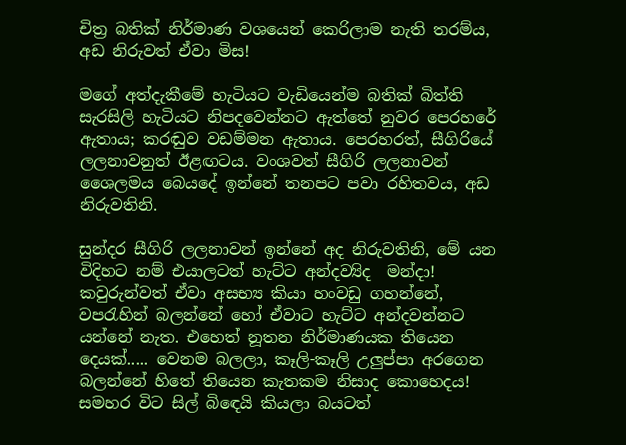චිත්‍ර බතික් නිර්මාණ වශයෙන් කෙරිලාම නැති තරම්ය, අඩ නිරුවත් ඒවා මිස!

මගේ අත්දැකීමේ හැටියට වැඩියෙන්ම බතික් බිත්ති සැරසිලි හැටියට නිපදවෙන්නට ඇත්තේ නුවර පෙරහරේ ඇතාය; කරඬුව වඩම්මන ඇතාය. පෙරහරත්, සීගිරියේ ලලනාවනුත් ඊළඟටය. වංශවත් සීගිරි ලලනාවන් ශෛලමය බෙයදේ ඉන්නේ තනපට පවා රහිතවය, අඩ නිරුවතිනි.

සුන්දර සීගිරි ලලනාවන් ඉන්නේ අද නිරුවතිනි, මේ යන විදිහට නම් එයාලටත් හැට්ට අන්දව්‍යිද  මන්දා!
කවුරුන්වත් ඒවා අසභ්‍ය කියා හංවඩු ගහන්නේ, වපරැහින් බලන්නේ හෝ ඒවාට හැට්ට අන්දවන්නට යන්නේ නැත. එහෙත් නූතන නිර්මාණයක තියෙන දෙයක්..... වෙනම බලලා, කෑලි-කෑලි උලුප්පා අරගෙන බලන්නේ හිතේ තියෙන කැතකම නිසාද කොහෙදය! සමහර විට සිල් බිඳෙයි කියලා බයටත්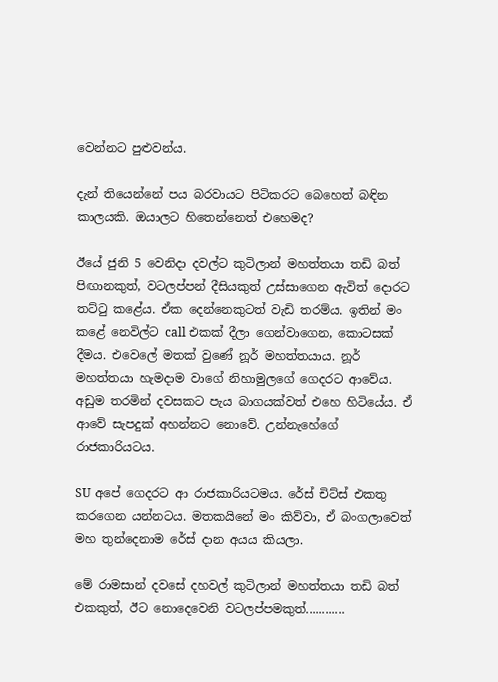වෙන්නට පුළුවන්ය.

දැන් තියෙන්නේ පය බරවායට පිටිකරට බෙහෙත් බඳින කාලයකි. ඔයාලට හිතෙන්නෙත් එහෙමද?

ඊයේ ජුනි 5 වෙනිදා දවල්ට කුටිලාන් මහත්තයා තඩි බත් පිඟානකුත්, වටලප්පන් දීසියකුත් උස්සාගෙන ඇවිත් දොරට තට්ටු කළේය. ඒක දෙන්නෙකුටත් වැඩි තරම්ය. ඉතින් මං කළේ නෙවිල්ට call එකක් දීලා ගෙන්වාගෙන, කොටසක් දීමය. එවෙලේ මතක් වුණේ නූර් මහත්තයාය. නූර් මහත්තයා හැමදාම වාගේ නිහාමුලගේ ගෙදරට ආවේය. අඩුම තරමින් දවසකට පැය බාගයක්වත් එහෙ හිටියේය. ඒ ආවේ සැපදුක් අහන්නට නොවේ. උන්නැහේගේ රාජකාරියටය.

SU අපේ ගෙදරට ආ රාජකාරියටමය. රේස් චිට්ස් එකතු කරගෙන යන්නටය. මතකයිනේ මං කිව්වා, ඒ බංගලාවෙත් මහ තුන්දෙනාම රේස් දාන අයය කියලා.

මේ රාමසාන් දවසේ දහවල් කුටිලාන් මහත්තයා තඩි බත් එකකුත්, ඊට නොදෙවෙනි වටලප්පමකුත්............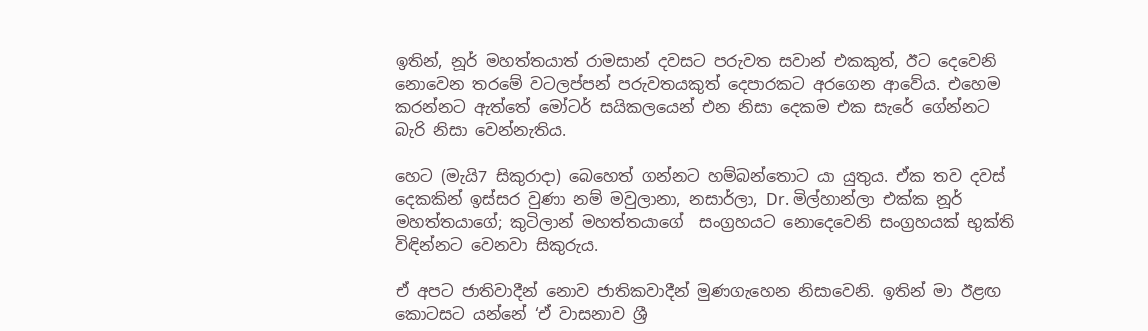ඉතින්, නූර් මහත්තයාත් රාමසාන් දවසට පරුවත සවාන් එකකුත්, ඊට දෙවෙනි නොවෙන තරමේ වටලප්පන් පරුවතයකුත් දෙපාරකට අරගෙන ආවේය. එහෙම කරන්නට ඇත්තේ මෝටර් සයිකලයෙන් එන නිසා දෙකම එක සැරේ ගේන්නට බැරි නිසා වෙන්නැතිය.

හෙට (මැයි7 සිකුරාදා) බෙහෙත් ගන්නට හම්බන්තොට යා යුතුය. ඒක තව දවස් දෙකකින් ඉස්සර වුණා නම් මවුලානා, නසාර්ලා, Dr. මිල්හාන්ලා එක්ක නූර් මහත්තයාගේ; කුටිලාන් මහත්තයාගේ  සංග්‍රහයට නොදෙවෙනි සංග්‍රහයක් භුක්ති විඳින්නට වෙනවා සිකුරුය.

ඒ අපට ජාතිවාදීන් නොව ජාතිකවාදීන් මුණගැහෙන නිසාවෙනි. ඉතින් මා ඊළඟ කොටසට යන්නේ ‘ඒ වාසනාව ශ්‍රී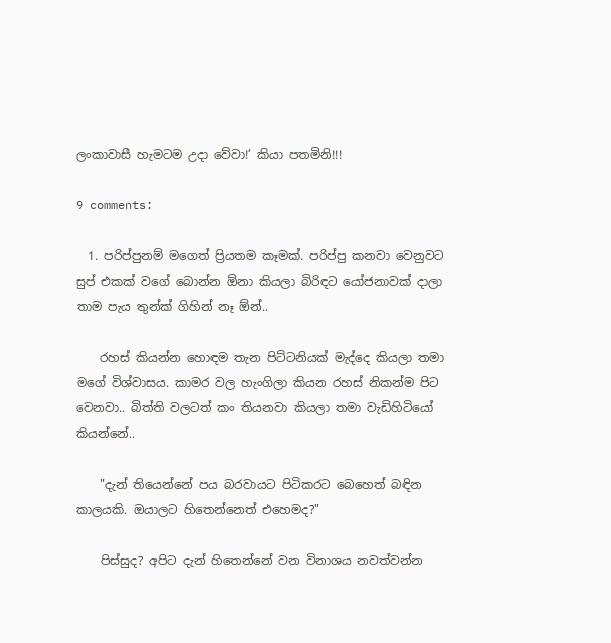ලංකාවාසී හැමටම උදා වේවා!’ කියා පතමිනි!!!

9 comments:

  1. පරිප්පුනම් මගෙත් ප්‍රියතම කෑමක්. පරිප්පු කනවා වෙනුවට සුප් එකක් වගේ බොන්න ඕනා කියලා බිරිඳට යෝජනාවක් දාලා තාම පැය තුන්ක් ගිහින් නෑ ඕන්..

    රහස් කියන්න හොඳම තැන පිට්ටනියක් මැද්දෙ කියලා තමා මගේ විශ්වාසය. කාමර වල හැංගිලා කියන රහස් නිකන්ම පිට වෙනවා.. බිත්ති වලටත් කං තියනවා කියලා තමා වැඩිහිටියෝ කියන්නේ..

    "දැන් තියෙන්නේ පය බරවායට පිටිකරට බෙහෙත් බඳින කාලයකි. ඔයාලට හිතෙන්නෙත් එහෙමද?"

    පිස්සුද? අපිට දැන් හිතෙන්නේ වන විනාශය නවත්වන්න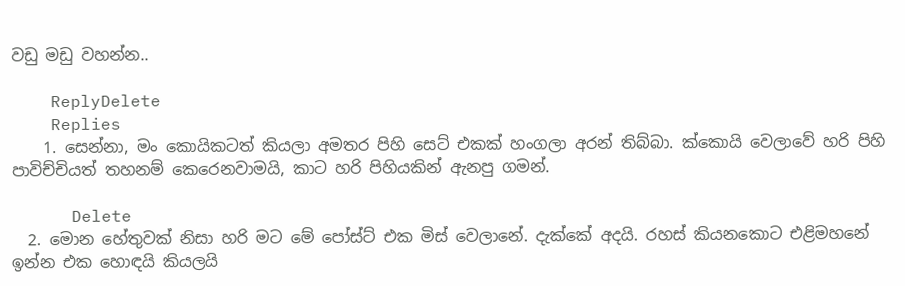වඩු මඩු වහන්න..

    ReplyDelete
    Replies
    1. සෙන්නා, මං කොයිකටත් කියලා අමතර පිහි සෙට් එකක් හංගලා අරන් තිබ්බා. ක්කොයි වෙලාවේ හරි පිහි පාවිච්චියත් තහනම් කෙරෙනවාමයි, කාට හරි පිහියකින් ඇනපු ගමන්.

      Delete
  2. මොන හේතුවක් නිසා හරි මට මේ පෝස්ට් එක මිස් වෙලානේ. දැක්කේ අදයි. රහස් කියනකොට එළිමහනේ ඉන්න එක හොඳයි කියලයි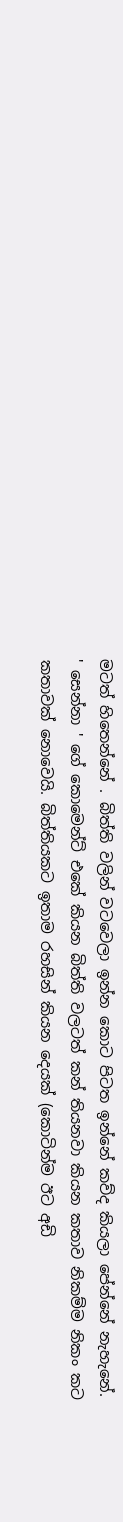මටත් හිතෙන්නේ . බිත්ති වලින් වටවෙලා ඉන්න කොට පිටත ඉන්නේ කව්ද කියලා පේන්නේ නැහැනේ. ' සෙන්නා ' ගේ කොමෙන්ට් එකේ කියන බිත්ති වලටත් කන් තියනවා කියන කතාව නිකම්ම නිකං කට කතාවක් නොවෙයි. බිත්තියකට ඉතාම රහසින් කියන දෙයක් (කොටින්ම ඊට අඩි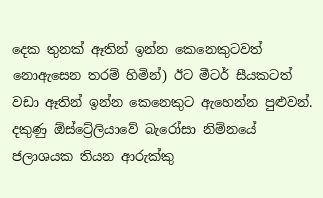දෙක තුනක් ඈතින් ඉන්න කෙනෙකුටවත් නොඇසෙන තරම් හිමින්) ඊට මීටර් සීයකටත් වඩා ඈතින් ඉන්න කෙනෙකුට ඇහෙන්න පුළුවන්. දකුණු ඕස්ට්‍රේලියාවේ බැරෝසා නිම්නයේ ජලාශයක තියන ආරුක්කු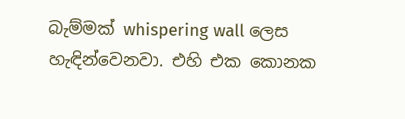බැම්මක් whispering wall ලෙස හැඳින්වෙනවා. එහි එක කොනක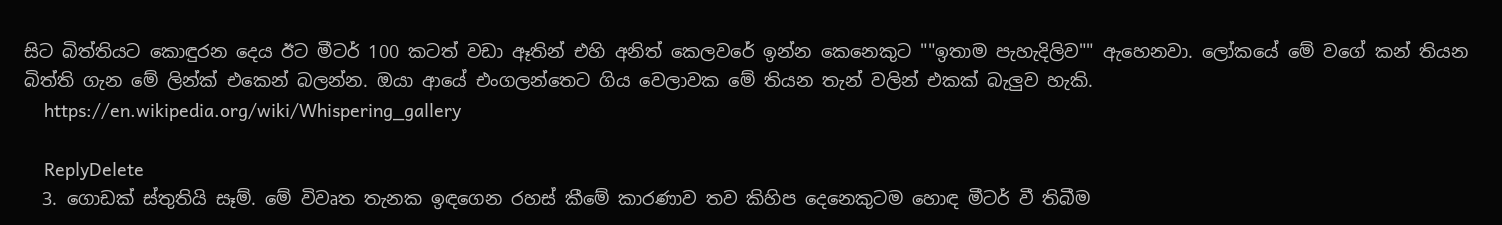සිට බිත්තියට කොඳුරන දෙය ඊට මීටර් 100 කටත් වඩා ඈතින් එහි අනිත් කෙලවරේ ඉන්න කෙනෙකුට ""ඉතාම පැහැදිලිව"" ඇහෙනවා. ලෝකයේ මේ වගේ කන් තියන බිත්ති ගැන මේ ලින්ක් එකෙන් බලන්න. ඔයා ආයේ එංගලන්තෙට ගිය වෙලාවක මේ තියන තැන් වලින් එකක් බැලුව හැකි.
    https://en.wikipedia.org/wiki/Whispering_gallery

    ReplyDelete
  3. ගොඩක් ස්තුතියි සෑම්. මේ විවෘත තැනක ඉඳගෙන රහස් කීමේ කාරණාව තව කිහිප දෙනෙකුටම හොඳ මීටර් වී තිබීම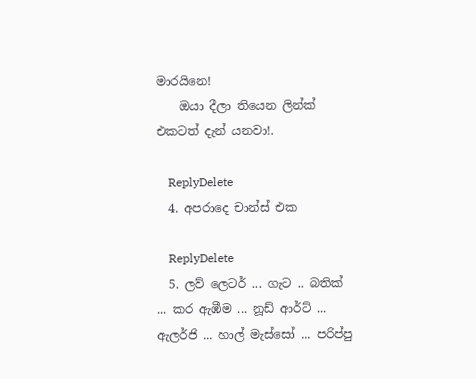මාරයිනෙ!
    ඔයා දීලා තියෙන ලින්ක් එකටත් දැන් යනවා!.

    ReplyDelete
  4. අපරාදෙ චාන්ස් එක

    ReplyDelete
  5. ලව් ලෙටර් ... ගැට .. බතික් ... කර ඇඹීම ... නූඩ් ආර්ට් ... ඇලර්ජි ... හාල් මැස්සෝ ... පරිප්පු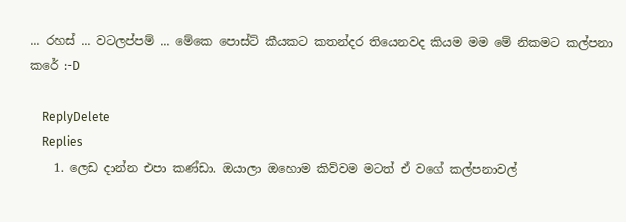... රහස් ... වටලප්පම් ... මේකෙ පොස්ට් කීයකට කතන්දර තියෙනවද කියම මම මේ නිකමට කල්පනා කරේ :-D

    ReplyDelete
    Replies
    1. ලෙඩ දාන්න එපා කණ්ඩා. ඔයාලා ඔහොම කිව්වම මටත් ඒ වගේ කල්පනාවල්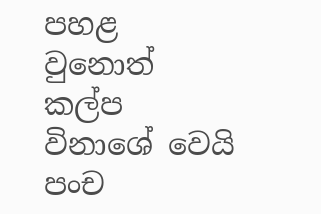පහළ වුනොත් කල්ප විනාශේ වෙයි පංච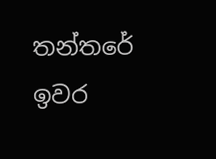තන්තරේ ඉවර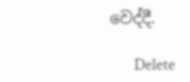වෙද්දී.

      Delete